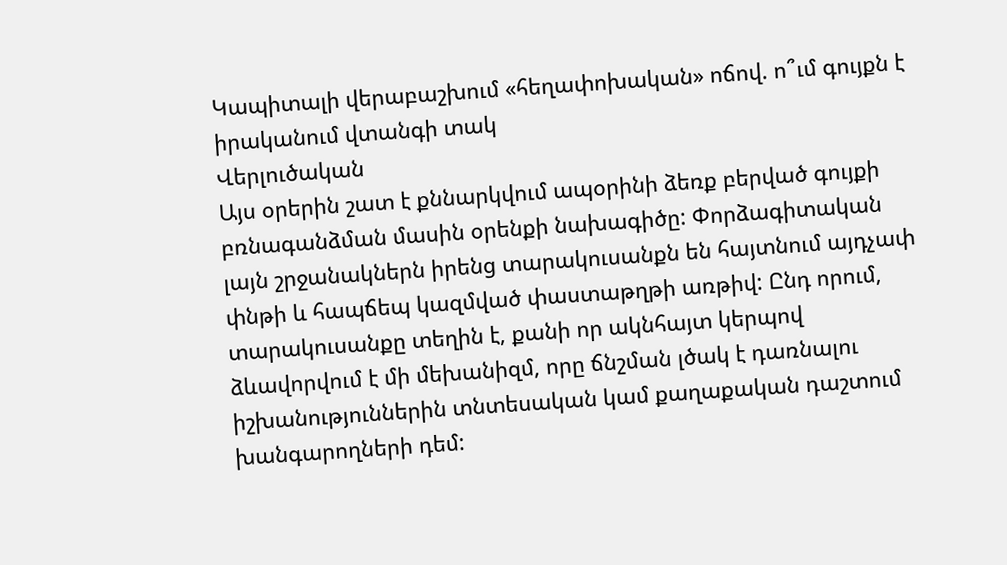Կապիտալի վերաբաշխում «հեղափոխական» ոճով. ո՞ւմ գույքն է իրականում վտանգի տակ
Վերլուծական
Այս օրերին շատ է քննարկվում ապօրինի ձեռք բերված գույքի բռնագանձման մասին օրենքի նախագիծը: Փորձագիտական լայն շրջանակներն իրենց տարակուսանքն են հայտնում այդչափ փնթի և հապճեպ կազմված փաստաթղթի առթիվ: Ընդ որում, տարակուսանքը տեղին է, քանի որ ակնհայտ կերպով ձևավորվում է մի մեխանիզմ, որը ճնշման լծակ է դառնալու իշխանություններին տնտեսական կամ քաղաքական դաշտում խանգարողների դեմ: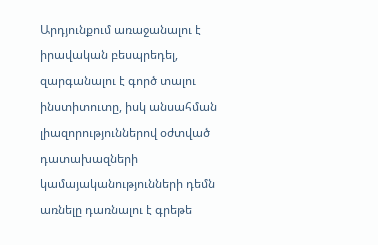Արդյունքում առաջանալու է իրավական բեսպրեդել, զարգանալու է գործ տալու ինստիտուտը, իսկ անսահման լիազորություններով օժտված դատախազների կամայականությունների դեմն առնելը դառնալու է գրեթե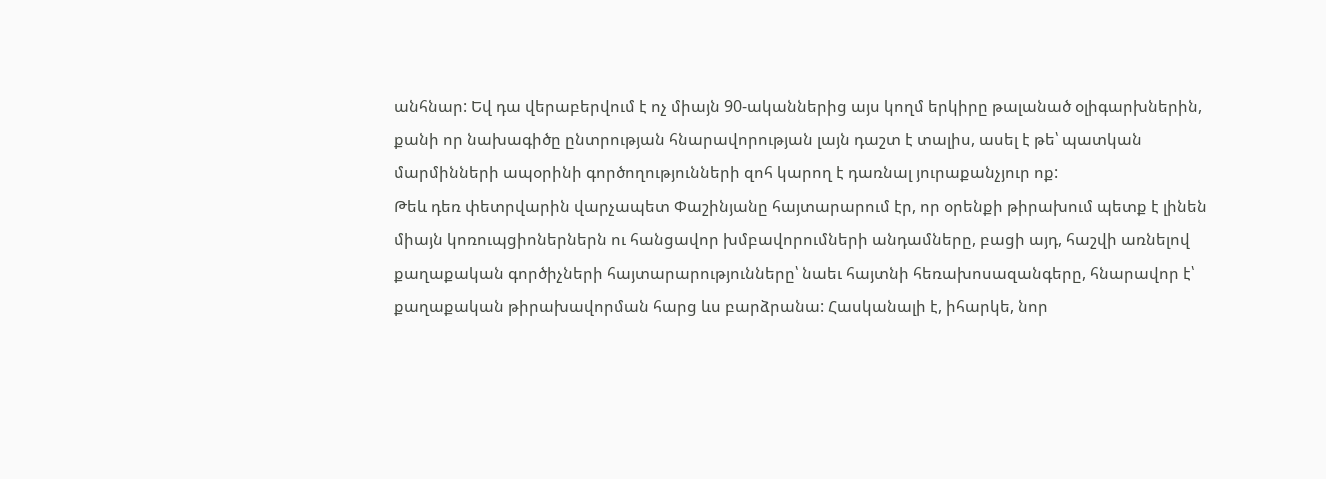անհնար: Եվ դա վերաբերվում է ոչ միայն 90-ականներից այս կողմ երկիրը թալանած օլիգարխներին, քանի որ նախագիծը ընտրության հնարավորության լայն դաշտ է տալիս, ասել է թե՝ պատկան մարմինների ապօրինի գործողությունների զոհ կարող է դառնալ յուրաքանչյուր ոք:
Թեև դեռ փետրվարին վարչապետ Փաշինյանը հայտարարում էր, որ օրենքի թիրախում պետք է լինեն միայն կոռուպցիոներներն ու հանցավոր խմբավորումների անդամները, բացի այդ, հաշվի առնելով քաղաքական գործիչների հայտարարությունները՝ նաեւ հայտնի հեռախոսազանգերը, հնարավոր է՝ քաղաքական թիրախավորման հարց ևս բարձրանա: Հասկանալի է, իհարկե, նոր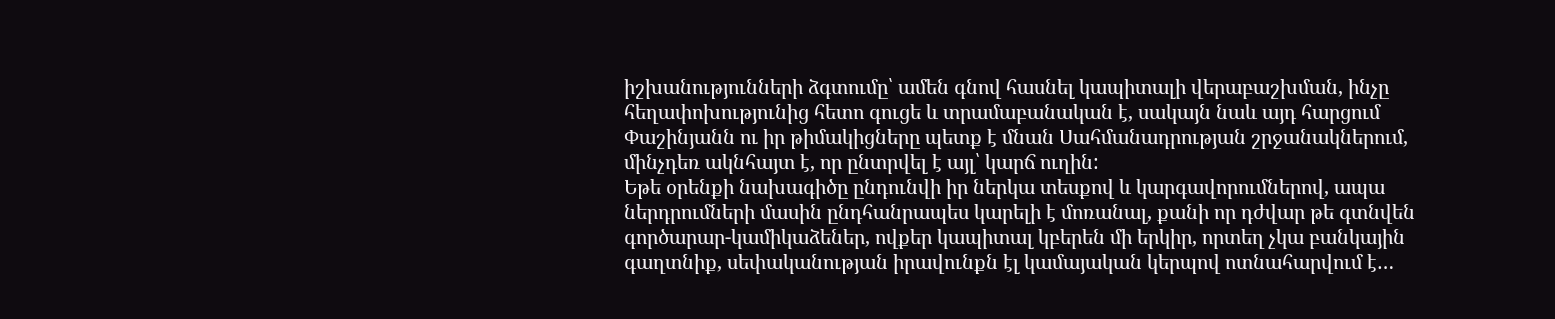իշխանությունների ձգտումը՝ ամեն գնով հասնել կապիտալի վերաբաշխման, ինչը հեղափոխությունից հետո գուցե և տրամաբանական է, սակայն նաև այդ հարցում Փաշինյանն ու իր թիմակիցները պետք է մնան Սահմանադրության շրջանակներում, մինչդեռ ակնհայտ է, որ ընտրվել է այլ՝ կարճ ուղին:
Եթե օրենքի նախագիծը ընդունվի իր ներկա տեսքով և կարգավորումներով, ապա ներդրումների մասին ընդհանրապես կարելի է մոռանալ, քանի որ դժվար թե գտնվեն գործարար-կամիկաձեներ, ովքեր կապիտալ կբերեն մի երկիր, որտեղ չկա բանկային գաղտնիք, սեփականության իրավունքն էլ կամայական կերպով ոտնահարվում է…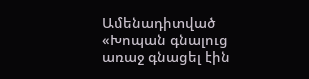Ամենադիտված
«Խոպան գնալուց առաջ գնացել էին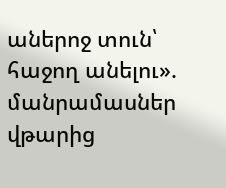աներոջ տուն՝ հաջող անելու». մանրամասներ վթարից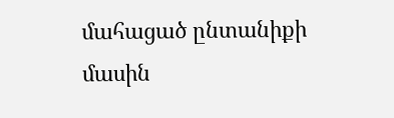մահացած ընտանիքի մասին